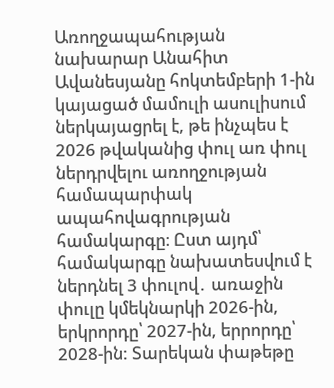Առողջապահության նախարար Անահիտ Ավանեսյանը հոկտեմբերի 1-ին կայացած մամուլի ասուլիսում ներկայացրել է, թե ինչպես է 2026 թվականից փուլ առ փուլ ներդրվելու առողջության համապարփակ ապահովագրության համակարգը։ Ըստ այդմ՝ համակարգը նախատեսվում է ներդնել 3 փուլով․ առաջին փուլը կմեկնարկի 2026-ին, երկրորդը՝ 2027-ին, երրորդը՝ 2028-ին: Տարեկան փաթեթը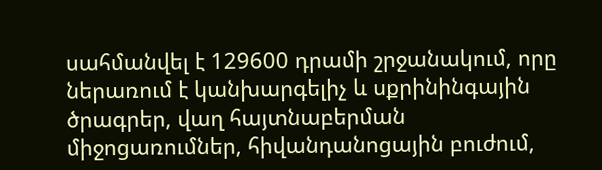սահմանվել է 129600 դրամի շրջանակում, որը ներառում է կանխարգելիչ և սքրինինգային ծրագրեր, վաղ հայտնաբերման միջոցառումներ, հիվանդանոցային բուժում,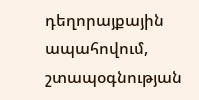դեղորայքային ապահովում, շտապօգնության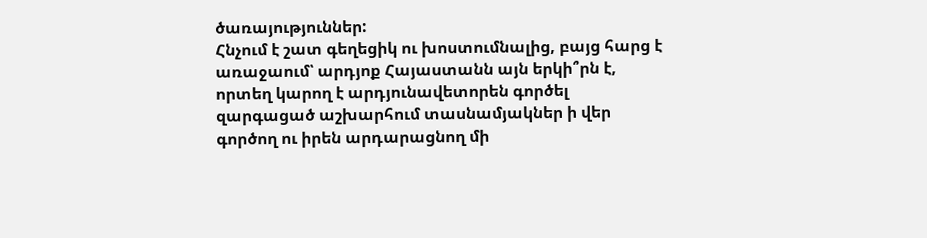ծառայություններ:
Հնչում է շատ գեղեցիկ ու խոստումնալից, բայց հարց է առաջաում՝ արդյոք Հայաստանն այն երկի՞րն է, որտեղ կարող է արդյունավետորեն գործել զարգացած աշխարհում տասնամյակներ ի վեր գործող ու իրեն արդարացնող մի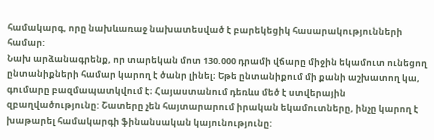համակարգ, որը նախևառաջ նախատեսված է բարեկեցիկ հասարակությունների համար:
Նախ արձանագրենք, որ տարեկան մոտ 130.000 դրամի վճարը միջին եկամուտ ունեցող ընտանիքների համար կարող է ծանր լինել։ Եթե ընտանիքում մի քանի աշխատող կա, գումարը բազմապատկվում է։ Հայաստանում դեռևս մեծ է ստվերային զբաղվածությունը: Շատերը չեն հայտարարում իրական եկամուտները, ինչը կարող է խաթարել համակարգի ֆինանսական կայունությունը: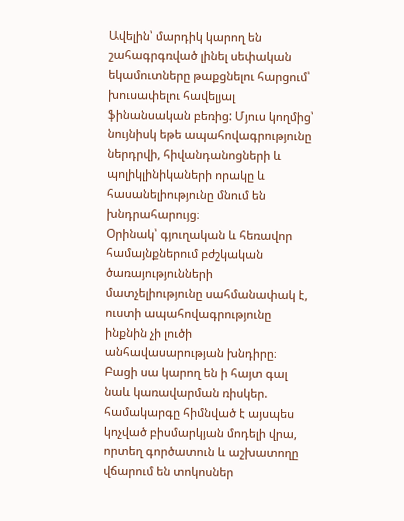Ավելին՝ մարդիկ կարող են շահագրգռված լինել սեփական եկամուտները թաքցնելու հարցում՝ խուսափելու հավելյալ ֆինանսական բեռից: Մյուս կողմից՝ նույնիսկ եթե ապահովագրությունը ներդրվի, հիվանդանոցների և պոլիկլինիկաների որակը և հասանելիությունը մնում են խնդրահարույց։
Օրինակ՝ գյուղական և հեռավոր համայնքներում բժշկական ծառայությունների մատչելիությունը սահմանափակ է, ուստի ապահովագրությունը ինքնին չի լուծի անհավասարության խնդիրը։ Բացի սա կարող են ի հայտ գալ նաև կառավարման ռիսկեր. համակարգը հիմնված է այսպես կոչված բիսմարկյան մոդելի վրա, որտեղ գործատուն և աշխատողը վճարում են տոկոսներ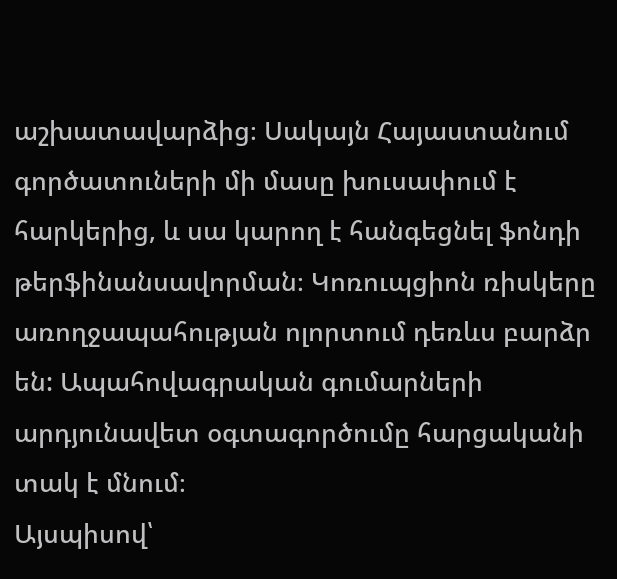աշխատավարձից։ Սակայն Հայաստանում գործատուների մի մասը խուսափում է հարկերից, և սա կարող է հանգեցնել ֆոնդի թերֆինանսավորման։ Կոռուպցիոն ռիսկերը առողջապահության ոլորտում դեռևս բարձր են: Ապահովագրական գումարների արդյունավետ օգտագործումը հարցականի տակ է մնում։
Այսպիսով՝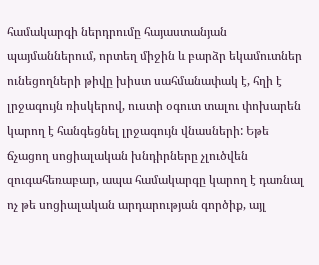համակարգի ներդրումը հայաստանյան պայմաններում, որտեղ միջին և բարձր եկամուտներ ունեցողների թիվը խիստ սահմանափակ է, հղի է լրջագույն ռիսկերով, ուստի օգուտ տալու փոխարեն կարող է հանգեցնել լրջագույն վնասների: Եթե ճչացող սոցիալական խնդիրները չլուծվեն զուգահեռաբար, ապա համակարգը կարող է դառնալ ոչ թե սոցիալական արդարության գործիք, այլ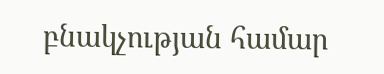բնակչության համար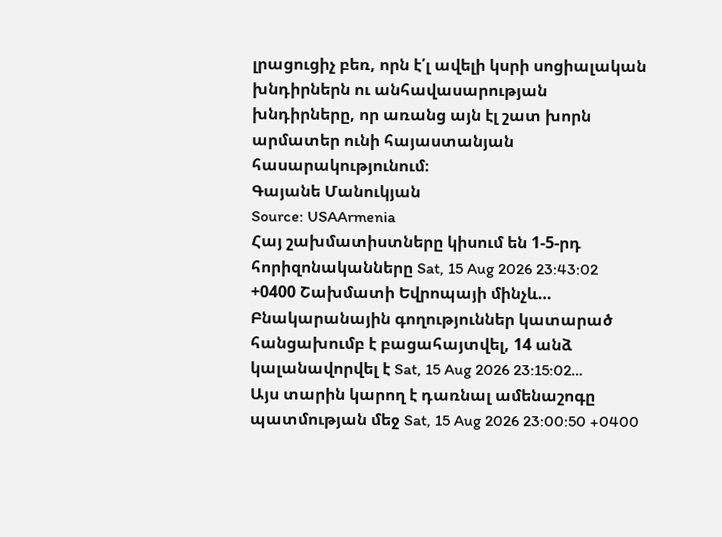լրացուցիչ բեռ, որն է՛լ ավելի կսրի սոցիալական խնդիրներն ու անհավասարության խնդիրները, որ առանց այն էլ շատ խորն արմատեր ունի հայաստանյան հասարակությունում։
Գայանե Մանուկյան
Source: USAArmenia
Հայ շախմատիստները կիսում են 1-5-րդ հորիզոնականները Sat, 15 Aug 2026 23:43:02 +0400 Շախմատի Եվրոպայի մինչև…
Բնակարանային գողություններ կատարած հանցախումբ է բացահայտվել, 14 անձ կալանավորվել է Sat, 15 Aug 2026 23:15:02…
Այս տարին կարող է դառնալ ամենաշոգը պատմության մեջ Sat, 15 Aug 2026 23:00:50 +0400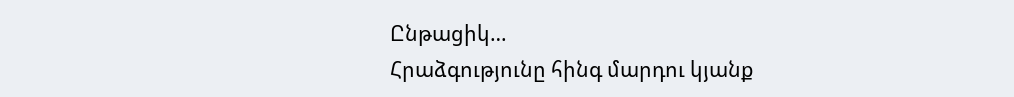Ընթացիկ…
Հրաձգությունը հինգ մարդու կյանք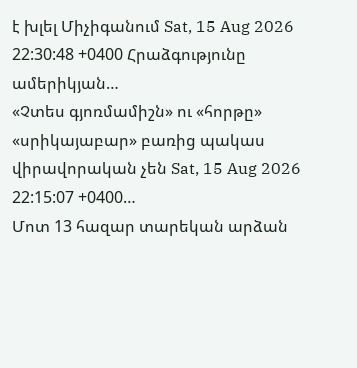է խլել Միչիգանում Sat, 15 Aug 2026 22:30:48 +0400 Հրաձգությունը ամերիկյան…
«Չտես գյոռմամիշն» ու «հորթը» «սրիկայաբար» բառից պակաս վիրավորական չեն Sat, 15 Aug 2026 22:15:07 +0400…
Մոտ 13 հազար տարեկան արձան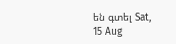են գտել Sat, 15 Aug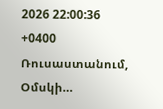2026 22:00:36 +0400 Ռուսաստանում, Օմսկի…